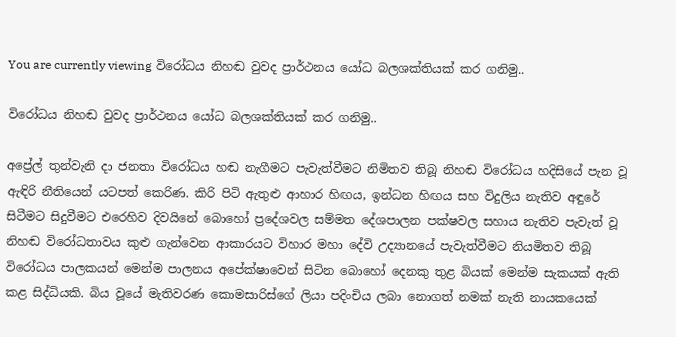You are currently viewing විරෝධය නිහඬ වුවද ප්‍රාර්ථනය යෝධ බලශක්තියක් කර ගනිමු..

විරෝධය නිහඬ වුවද ප්‍රාර්ථනය යෝධ බලශක්තියක් කර ගනිමු..

අප්‍රේල් තුන්වැනි දා ජනතා විරෝධය හඬ නැගීමට පැවැත්වීමට නිමිතව තිබූ නිහඬ විරෝධය හදිසියේ පැන වූ ඇඳිරි නීතියෙන් යටපත් කෙරිණ. කිරි පිටි ඇතුළු ආහාර හිඟය, ඉන්ධන හිඟය සහ විදුලිය නැතිව අඳුරේ සිටීමට සිදුවීමට එරෙහිව දිවයිනේ බොහෝ ප්‍රදේශවල සම්මත දේශපාලන පක්ෂවල සහාය නැතිව පැවැත් වූ නිහඬ විරෝධතාවය කුළු ගැන්වෙන ආකාරයට විහාර මහා දේවි උද්‍යානයේ පැවැත්වීමට නියමිතව තිබූ විරෝධය පාලකයන් මෙන්ම පාලනය අපේක්ෂාවෙන් සිටින බොහෝ දෙනකු තුළ බියක් මෙන්ම සැකයක් ඇති කළ සිද්ධියකි. බිය වූයේ මැතිවරණ කොමසාරිස්ගේ ලියා පදිංචිය ලබා නොගත් නමක් නැති නායකයෙක්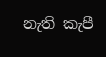නැති කැපී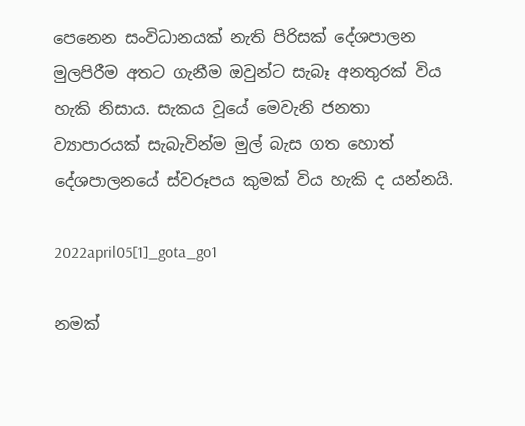පෙනෙන සංවිධානයක් නැති පිරිසක් දේශපාලන මුලපිරීම අතට ගැනීම ඔවුන්ට සැබෑ අනතුරක් විය හැකි නිසාය. සැකය වූයේ මෙවැනි ජනතා ව්‍යාපාරයක් සැබැවින්ම මුල් බැස ගත හොත් දේශපාලනයේ ස්වරූපය කුමක් විය හැකි ද යන්නයි.

2022april05[1]_gota_go1

නමක්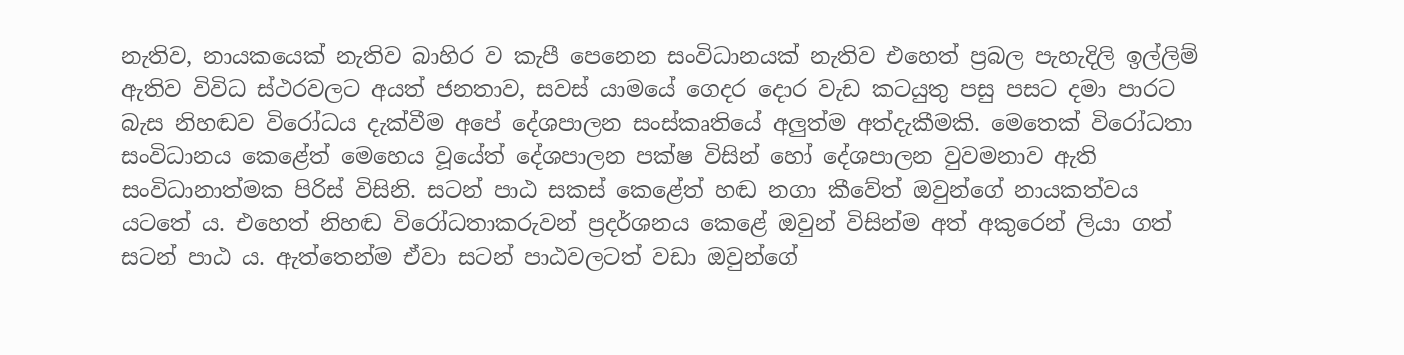නැතිව, නායකයෙක් නැතිව බාහිර ව කැපී පෙනෙන සංවිධානයක් නැතිව එහෙත් ප්‍රබල පැහැදිලි ඉල්ලිම් ඇතිව විවිධ ස්ථරවලට අයත් ජනතාව, සවස් යාමයේ ගෙදර දොර වැඩ කටයුතු පසු පසට දමා පාරට බැස නිහඬව විරෝධය දැක්වීම අපේ දේශපාලන සංස්කෘතියේ අලුත්ම අත්දැකීමකි. මෙතෙක් විරෝධතා සංවිධානය කෙළේත් මෙහෙය වූයේත් දේශපාලන පක්ෂ විසින් හෝ දේශපාලන වුවමනාව ඇති සංවිධානාත්මක පිරිස් විසිනි. සටන් පාඨ සකස් කෙළේත් හඬ නගා කීවේත් ඔවුන්ගේ නායකත්වය යටතේ ය. එහෙත් නිහඬ විරෝධතාකරුවන් ප්‍රදර්ශනය කෙළේ ඔවුන් විසින්ම අත් අකුරෙන් ලියා ගත් සටන් පාඨ ය. ඇත්තෙන්ම ඒවා සටන් පාඨවලටත් වඩා ඔවුන්ගේ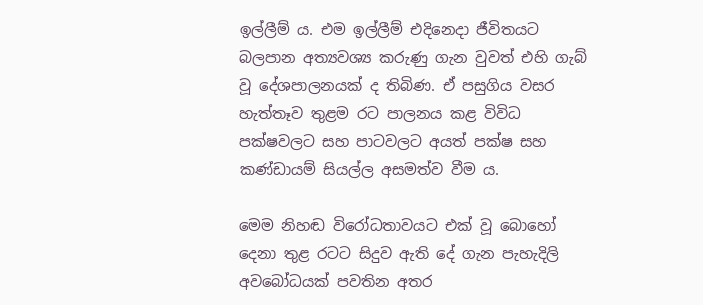ඉල්ලීම් ය. එම ඉල්ලීම් එදිනෙදා ජීවිතයට බලපාන අත්‍යවශ්‍ය කරුණු ගැන වුවත් එහි ගැබ් වූ දේශපාලනයක් ද තිබිණ. ඒ පසුගිය වසර හැත්තෑව තුළම රට පාලනය කළ විවිධ පක්ෂවලට සහ පාටවලට අයත් පක්ෂ සහ කණ්ඩායම් සියල්ල අසමත්ව වීම ය.

මෙම නිහඬ විරෝධතාවයට එක් වූ බොහෝ දෙනා තුළ රටට සිදුව ඇති දේ ගැන පැහැදිලි අවබෝධයක් පවතින අතර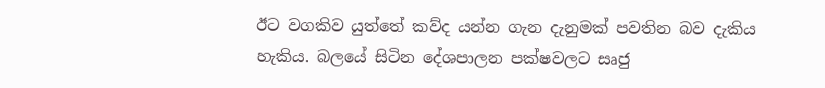ඊට වගකිව යුත්තේ කව්ද යන්න ගැන දැනුමක් පවතින බව දැකිය හැකිය. බලයේ සිටින දේශපාලන පක්ෂවලට සෘජු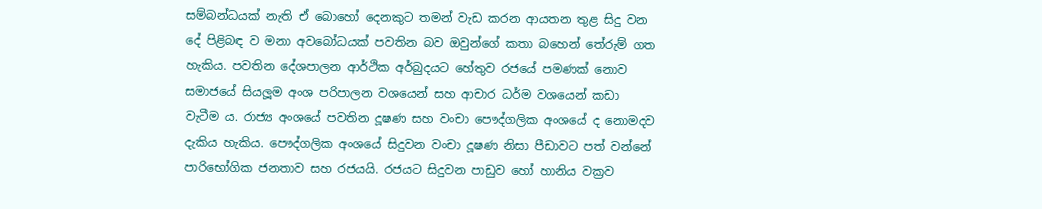සම්බන්ධයක් නැති ඒ බොහෝ දෙනකුට තමන් වැඩ කරන ආයතන තුළ සිදු වන දේ පිළිබඳ ව මනා අවබෝධයක් පවතින බව ඔවුන්ගේ කතා බහෙන් තේරුම් ගත හැකිය. පවතින දේශපාලන ආර්ථික අර්බුදයට හේතුව රජයේ පමණක් නොව සමාජයේ සියලූම අංශ පරිපාලන වශයෙන් සහ ආචාර ධර්ම වශයෙන් කඩා වැටීම ය. රාජ්‍ය අංශයේ පවතින දූෂණ සහ වංචා පෞද්ගලික අංශයේ ද නොමදව දැකිය හැකිය. පෞද්ගලික අංශයේ සිදුවන වංචා දූෂණ නිසා පීඩාවට පත් වන්නේ පාරිභෝගික ජනතාව සහ රජයයි. රජයට සිදුවන පාඩුව හෝ හානිය වක්‍රව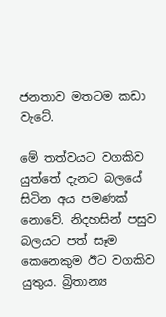ජනතාව මතටම කඩා වැටේ.

මේ තත්වයට වගකිව යුත්තේ දැනට බලයේ සිටින අය පමණක් නොවේ. නිදහසින් පසුව බලයට පත් සෑම කෙනෙකුම ඊට වගකිව යුතුය. බ්‍රිතාන්‍ය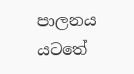පාලනය යටතේ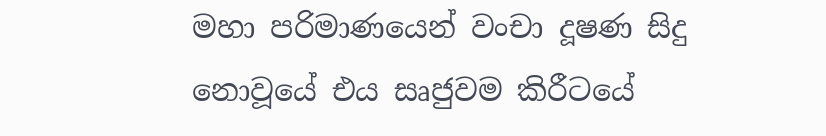මහා පරිමාණයෙන් වංචා දූෂණ සිදු නොවූයේ එය සෘජුවම කිරීටයේ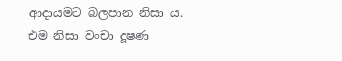ආදායමට බලපාන නිසා ය. එම නිසා වංචා දූෂණ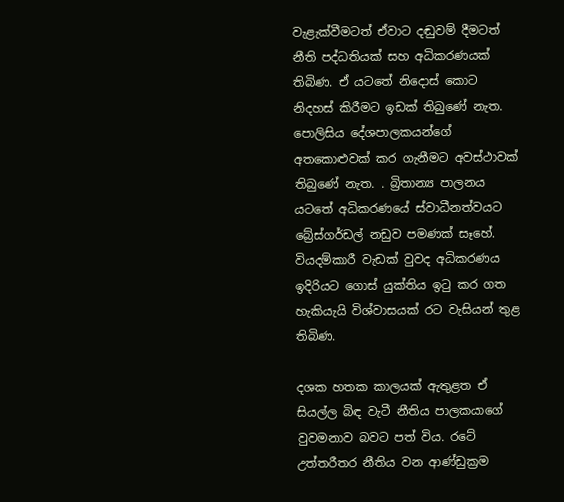වැළැක්වීමටත් ඒවාට දඬුවම් දීමටත් නීති පද්ධතියක් සහ අධිකරණයක් තිබිණ. ඒ යටතේ නිදොස් කොට නිදහස් කිරීමට ඉඩක් තිබුණේ නැත. පොලිසිය දේශපාලකයන්ගේ අතකොළුවක් කර ගැනීමට අවස්ථාවක් තිබුණේ නැත. . බ්‍රිතාන්‍ය පාලනය යටතේ අධිකරණයේ ස්වාධීනත්වයට බ්‍රේස්ගර්ඩල් නඩුව පමණක් සෑහේ. වියදම්කාරී වැඩක් වුවද අධිකරණය ඉදිරියට ගොස් යුක්තිය ඉටු කර ගත හැකියැයි විශ්වාසයක් රට වැසියන් තුළ තිබිණ.

දශක හතක කාලයක් ඇතුළත ඒ සියල්ල බිඳ වැටී නීතිය පාලකයාගේ වුවමනාව බවට පත් විය. රටේ උත්තරීතර නීතිය වන ආණ්ඩුක්‍රම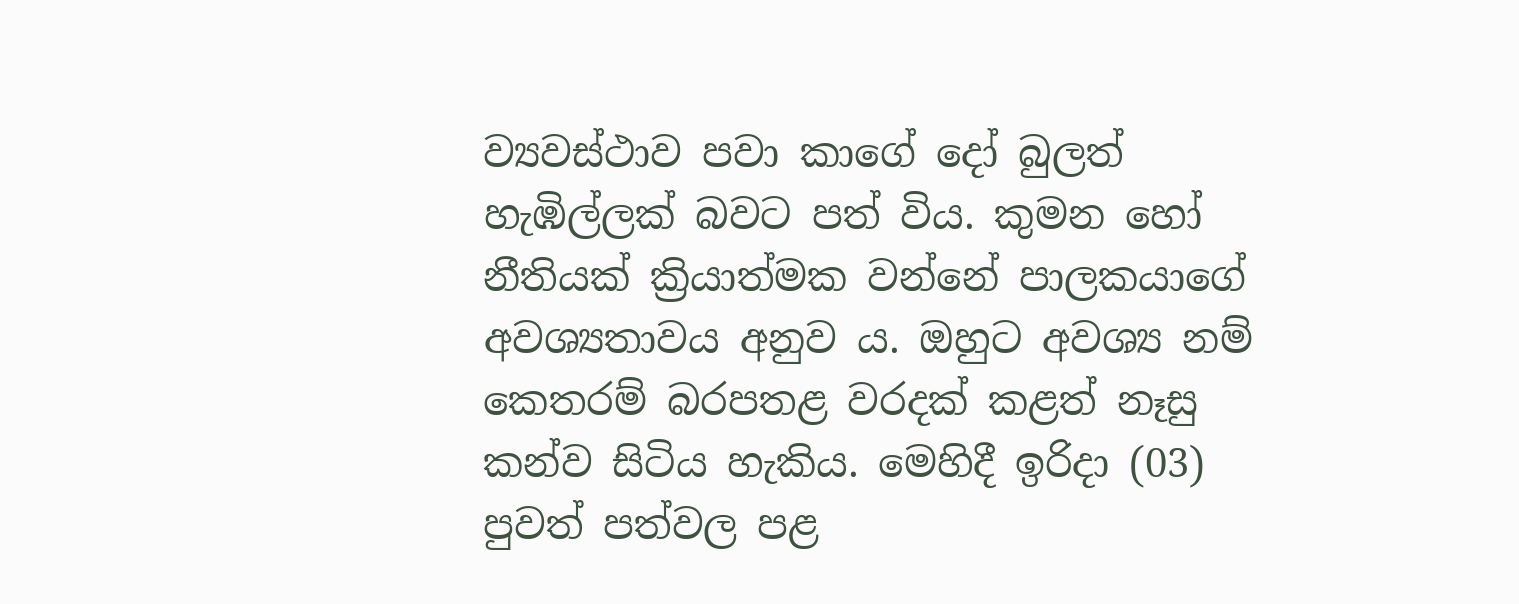ව්‍යවස්ථාව පවා කාගේ දෝ බුලත් හැඹිල්ලක් බවට පත් විය. කුමන හෝ නීතියක් ක්‍රියාත්මක වන්නේ පාලකයාගේ අවශ්‍යතාවය අනුව ය. ඔහුට අවශ්‍ය නම් කෙතරම් බරපතළ වරදක් කළත් නෑසු කන්ව සිටිය හැකිය. මෙහිදී ඉරිදා (03) පුවත් පත්වල පළ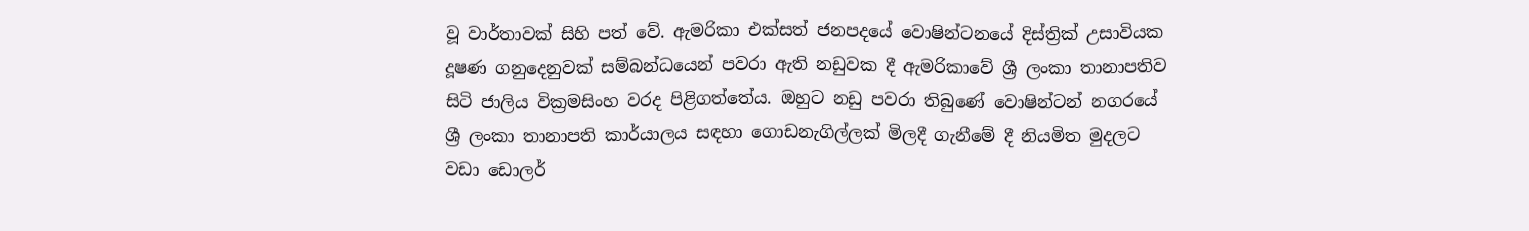වූ වාර්තාවක් සිහි පත් වේ. ඇමරිකා එක්සත් ජනපදයේ වොෂින්ටනයේ දිස්ත්‍රික් උසාවියක දූෂණ ගනුදෙනුවක් සම්බන්ධයෙන් පවරා ඇති නඩුවක දී ඇමරිකාවේ ශ්‍රී ලංකා තානාපතිව සිටි ජාලිය වික්‍රමසිංහ වරද පිළිගත්තේය. ඔහුට නඩු පවරා තිබුණේ වොෂින්ටන් නගරයේ ශ්‍රී ලංකා තානාපති කාර්යාලය සඳහා ගොඩනැගිල්ලක් මිලදී ගැනීමේ දී නියමිත මුදලට වඩා ඩොලර්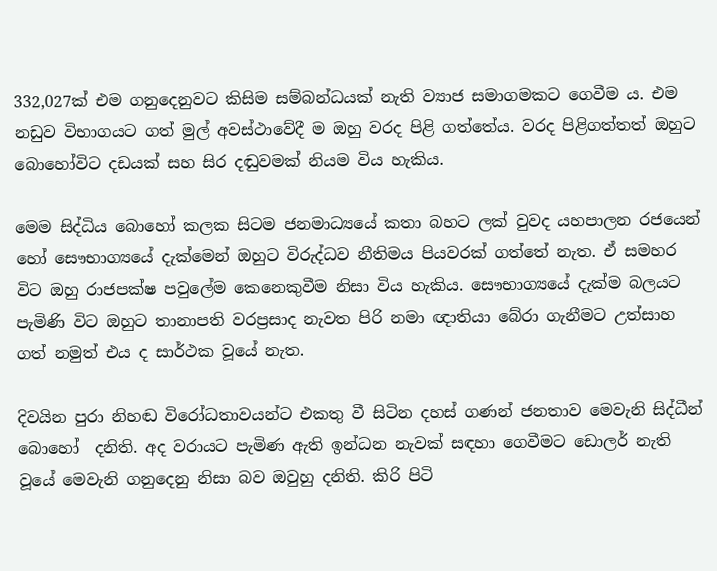332,027ක් එම ගනුදෙනුවට කිසිම සම්බන්ධයක් නැති ව්‍යාජ සමාගමකට ගෙවීම ය. එම නඩුව විභාගයට ගත් මුල් අවස්ථාවේදී ම ඔහු වරද පිළි ගත්තේය. වරද පිළිගත්තත් ඔහුට බොහෝවිට දඩයක් සහ සිර දඬුවමක් නියම විය හැකිය.

මෙම සිද්ධිය බොහෝ කලක සිටම ජනමාධ්‍යයේ කතා බහට ලක් වුවද යහපාලන රජයෙන් හෝ සෞභාග්‍යයේ දැක්මෙන් ඔහුට විරුද්ධව නීතිමය පියවරක් ගත්තේ නැත. ඒ සමහර විට ඔහු රාජපක්ෂ පවුලේම කෙනෙකුවීම නිසා විය හැකිය. සෞභාග්‍යයේ දැක්ම බලයට පැමිණි විට ඔහුට තානාපති වරප්‍රසාද නැවත පිරි නමා ඥාතියා බේරා ගැනීමට උත්සාහ ගත් නමුත් එය ද සාර්ථක වූයේ නැත.

දිවයින පුරා නිහඬ විරෝධතාවයන්ට එකතු වී සිටින දහස් ගණන් ජනතාව මෙවැනි සිද්ධීන් බොහෝ  දනිති. අද වරායට පැමිණ ඇති ඉන්ධන නැවක් සඳහා ගෙවීමට ඩොලර් නැති වූයේ මෙවැනි ගනුදෙනු නිසා බව ඔවුහු දනිති. කිරි පිටි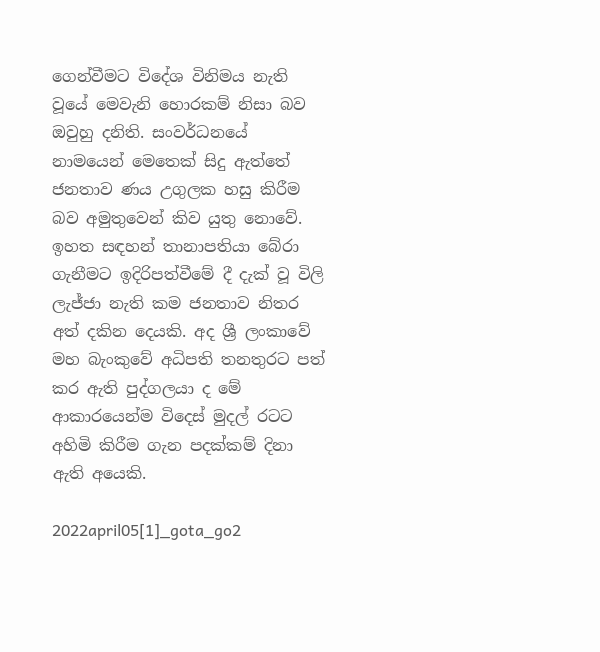ගෙන්වීමට විදේශ විනිමය නැති වූයේ මෙවැනි හොරකම් නිසා බව ඔවුහු දනිති. සංවර්ධනයේ නාමයෙන් මෙතෙක් සිදු ඇත්තේ ජනතාව ණය උගුලක හසු කිරීම බව අමුතුවෙන් කිව යුතු නොවේ. ඉහත සඳහන් තානාපතියා බේරා ගැනීමට ඉදිරිපත්වීමේ දී දැක් වූ විලි ලැජ්ජා නැති කම ජනතාව නිතර අත් දකින දෙයකි. අද ශ්‍රී ලංකාවේ මහ බැංකුවේ අධිපති තනතුරට පත් කර ඇති පුද්ගලයා ද මේ ආකාරයෙන්ම විදෙස් මුදල් රටට අහිමි කිරීම ගැන පදක්කම් දිනා ඇති අයෙකි.

2022april05[1]_gota_go2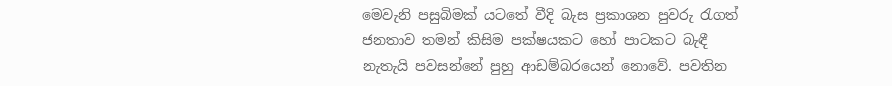මෙවැනි පසුබිමක් යටතේ වීදි බැස ප්‍රකාශන පුවරු රැගත් ජනතාව තමන් කිසිම පක්ෂයකට හෝ පාටකට බැඳී නැතැයි පවසන්නේ පුහු ආඩම්බරයෙන් නොවේ. පවතින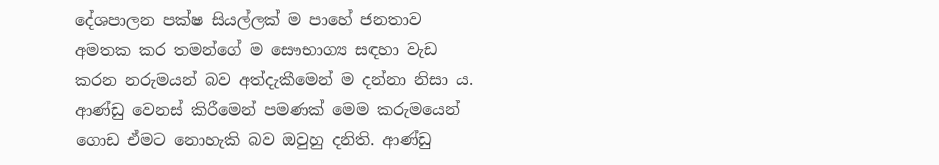දේශපාලන පක්ෂ සියල්ලක් ම පාහේ ජනතාව අමතක කර තමන්ගේ ම සෞභාග්‍ය සඳහා වැඩ කරන නරුමයන් බව අත්දැකීමෙන් ම දන්නා නිසා ය. ආණ්ඩු වෙනස් කිරීමෙන් පමණක් මෙම කරුමයෙන් ගොඩ ඒමට නොහැකි බව ඔවුහු දනිති. ආණ්ඩු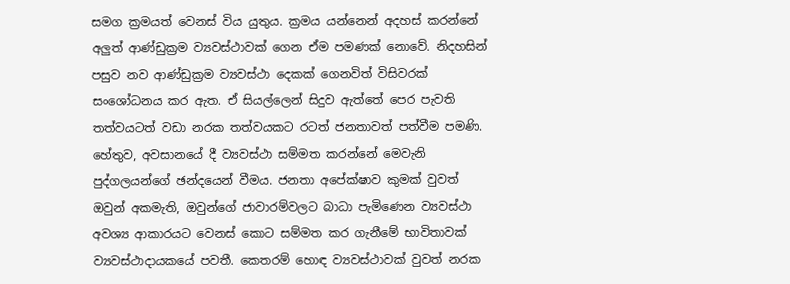සමග ක්‍රමයත් වෙනස් විය යුතුය. ක්‍රමය යන්නෙන් අදහස් කරන්නේ අලුත් ආණ්ඩුක්‍රම ව්‍යවස්ථාවක් ගෙන ඒම පමණක් නොවේ. නිදහසින් පසුව නව ආණ්ඩුක්‍රම ව්‍යවස්ථා දෙකක් ගෙනවිත් විසිවරක් සංශෝධනය කර ඇත. ඒ සියල්ලෙන් සිදුව ඇත්තේ පෙර පැවති තත්වයටත් වඩා නරක තත්වයකට රටත් ජනතාවත් පත්වීම පමණි. හේතුව, අවසානයේ දී ව්‍යවස්ථා සම්මත කරන්නේ මෙවැනි පුද්ගලයන්ගේ ඡන්දයෙන් වීමය. ජනතා අපේක්ෂාව කුමක් වුවත් ඔවුන් අකමැති, ඔවුන්ගේ ජාවාරම්වලට බාධා පැමිණෙන ව්‍යවස්ථා අවශ්‍ය ආකාරයට වෙනස් කොට සම්මත කර ගැනීමේ භාවිතාවක් ව්‍යවස්ථාදායකයේ පවතී. කෙතරම් හොඳ ව්‍යවස්ථාවක් වුවත් නරක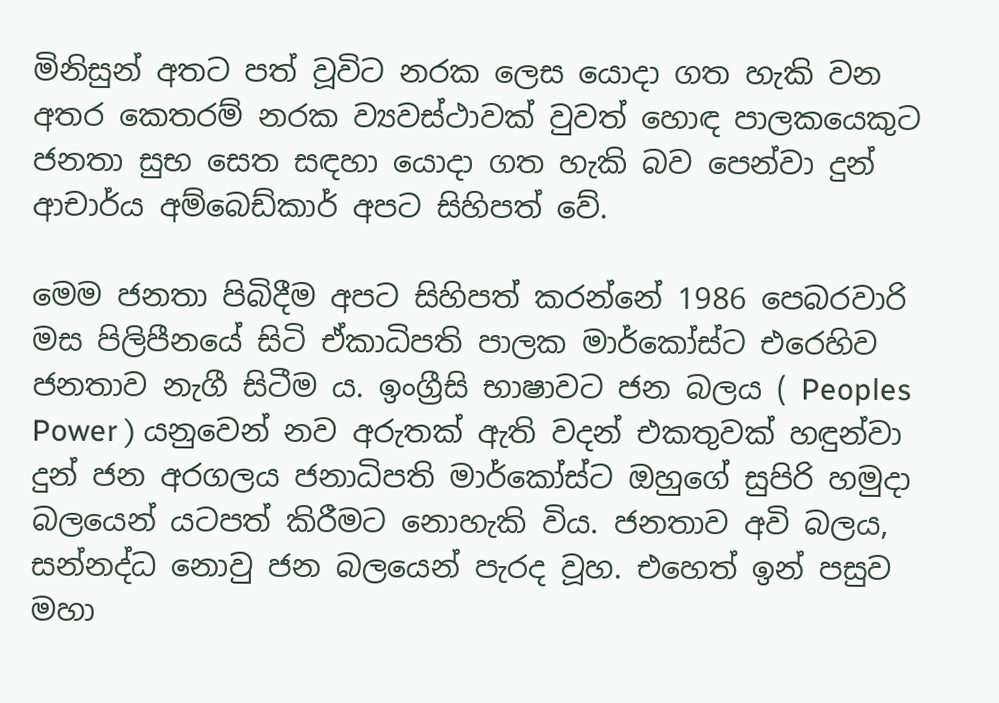මිනිසුන් අතට පත් වූවිට නරක ලෙස යොදා ගත හැකි වන අතර කෙතරම් නරක ව්‍යවස්ථාවක් වුවත් හොඳ පාලකයෙකුට ජනතා සුභ සෙත සඳහා යොදා ගත හැකි බව පෙන්වා දුන් ආචාර්ය අම්බෙඩ්කාර් අපට සිහිපත් වේ.

මෙම ජනතා පිබිදීම අපට සිහිපත් කරන්නේ 1986 පෙබරවාරි මස පිලිපීනයේ සිටි ඒකාධිපති පාලක මාර්කෝස්ට එරෙහිව ජනතාව නැගී සිටීම ය. ඉංග්‍රීසි භාෂාවට ජන බලය ( Peoples Power ) යනුවෙන් නව අරුතක් ඇති වදන් එකතුවක් හඳුන්වා දුන් ජන අරගලය ජනාධිපති මාර්කෝස්ට ඔහුගේ සුපිරි හමුදා බලයෙන් යටපත් කිරීමට නොහැකි විය. ජනතාව අවි බලය, සන්නද්ධ නොවු ජන බලයෙන් පැරද වූහ. එහෙත් ඉන් පසුව මහා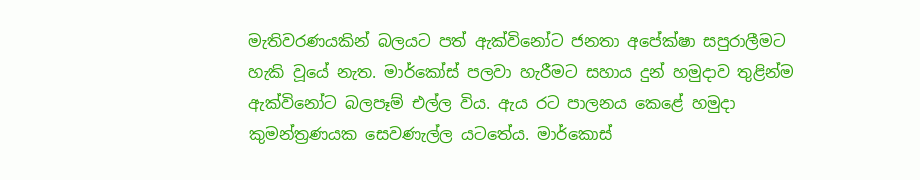මැතිවරණයකින් බලයට පත් ඇක්විනෝට ජනතා අපේක්ෂා සපුරාලීමට හැකි වූයේ නැත. මාර්කෝස් පලවා හැරීමට සහාය දුන් හමුදාව තුළින්ම ඇක්විනෝට බලපෑම් එල්ල විය. ඇය රට පාලනය කෙළේ හමුදා කුමන්ත්‍රණයක සෙවණැල්ල යටතේය. මාර්කොස්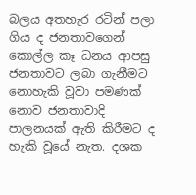බලය අතහැර රටින් පලා ගිය ද ජනතාවගෙන් කොල්ල කෑ ධනය ආපසු ජනතාවට ලබා ගැනීමට නොහැකි වූවා පමණක් නොව ජනතාවාදි පාලනයක් ඇති කිරීමට ද හැකි වූයේ නැත. දශක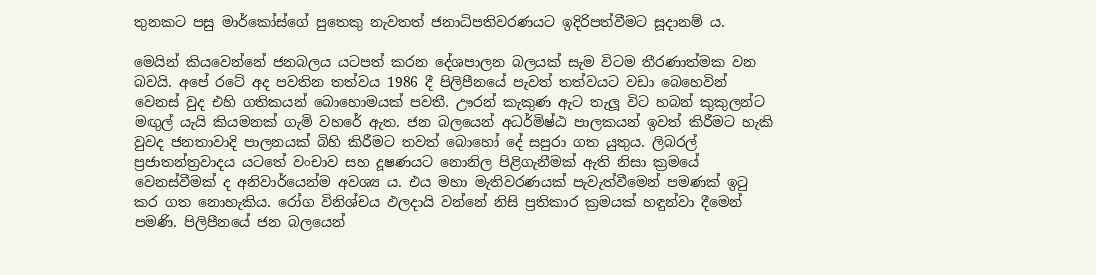තුනකට පසු මාර්කෝස්ගේ පුතෙකු නැවතත් ජනාධිපතිවරණයට ඉදිරිපත්වීමට සූදානම් ය.

මෙයින් කියවෙන්නේ ජනබලය යටපත් කරන දේශපාලන බලයක් සැම විටම තීරණාත්මක වන බවයි. අපේ රටේ අද පවතින තත්වය 1986 දී පිලිපීනයේ පැවත් තත්වයට වඩා බෙහෙවින් වෙනස් වුද එහි ගතිකයන් බොහොමයක් පවතී. ඌරන් කැකුණ ඇට තැලූ විට හබන් කුකුලන්ට මඟුල් යැයි කියමනක් ගැමි වහරේ ඇත. ජන බලයෙන් අධර්මිෂ්ඨ පාලකයන් ඉවත් කිරීමට හැකි වුවද ජනතාවාදි පාලනයක් බිහි කිරීමට තවත් බොහෝ දේ සපුරා ගත යුතුය. ලිබරල් ප්‍රජාතන්ත්‍රවාදය යටතේ වංචාව සහ දූෂණයට නොනිල පිළිගැනීමක් ඇති නිසා ක්‍රමයේ වෙනස්වීමක් ද අනිවාර්යෙන්ම අවශ්‍ය ය. එය මහා මැතිවරණයක් පැවැත්වීමෙන් පමණක් ඉටු කර ගත නොහැකිය. රෝග විනිශ්චය ඵලදායි වන්නේ නිසි ප්‍රතිකාර ක්‍රමයක් හඳුන්වා දීමෙන් පමණි. පිලිපීනයේ ජන බලයෙන්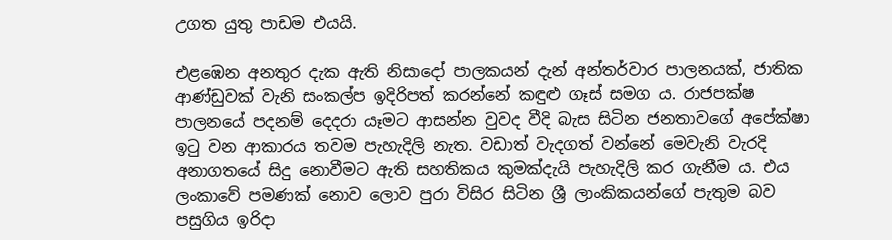උගත යුතු පාඩම එයයි.

එළඹෙන අනතුර දැක ඇති නිසාදෝ පාලකයන් දැන් අන්තර්වාර පාලනයක්, ජාතික ආණ්ඩුවක් වැනි සංකල්ප ඉදිරිපත් කරන්නේ කඳුළු ගෑස් සමග ය. රාජපක්ෂ පාලනයේ පදනම් දෙදරා යෑමට ආසන්න වුවද වීදි බැස සිටින ජනතාවගේ අපේක්ෂා ඉටු වන ආකාරය තවම පැහැදිලි නැත. වඩාත් වැදගත් වන්නේ මෙවැනි වැරදි අනාගතයේ සිදු නොවීමට ඇති සහතිකය කුමක්දැයි පැහැදිලි කර ගැනීම ය. එය ලංකාවේ පමණක් නොව ලොව පුරා විසිර සිටින ශ්‍රී ලාංකිකයන්ගේ පැතුම බව පසුගිය ඉරිදා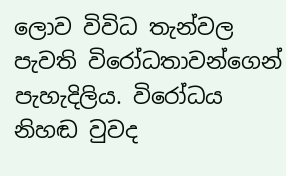ලොව විවිධ තැන්වල පැවති විරෝධතාවන්ගෙන් පැහැදිලිය. විරෝධය නිහඬ වුවද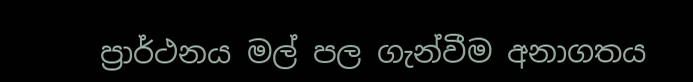ප්‍රාර්ථනය මල් පල ගැන්වීම අනාගතය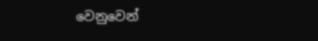වෙනුවෙන්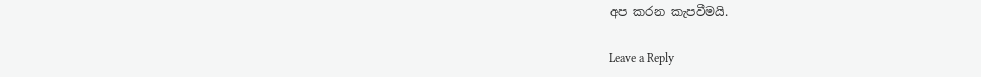අප කරන කැපවීමයි.

Leave a Reply